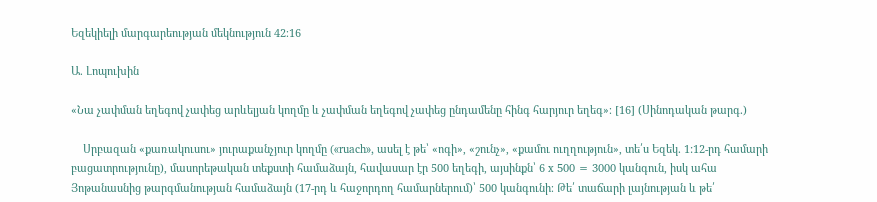Եզեկիելի մարգարեության մեկնություն 42։16

Ա. Լոպուխին

«Նա չափման եղեգով չափեց արևելյան կողմը և չափման եղեգով չափեց ընդամենը հինգ հարյուր եղեգ»։ [16] (Սինոդական թարգ․)

    Սրբազան «քառակուսու» յուրաքանչյուր կողմը («ruach», ասել է թե՝ «ոգի», «շունչ», «քամու ուղղություն», տե՛ս Եզեկ․ 1:12-րդ համարի բացատրությունը), մասորեթական տեքստի համաձայն, հավասար էր 500 եղեգի, այսինքն՝ 6 x 500 = 3000 կանգուն, իսկ ահա Յոթանասնից թարգմանության համաձայն (17-րդ և հաջորդող համարներում)՝ 500 կանգունի։ Թե՛ տաճարի լայնության և թե՛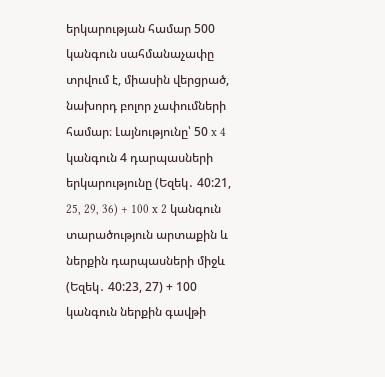երկարության համար 500 կանգուն սահմանաչափը տրվում է, միասին վերցրած, նախորդ բոլոր չափումների համար։ Լայնությունը՝ 50 x 4 կանգուն 4 դարպասների երկարությունը (Եզեկ․ 40:21, 25, 29, 36) + 100 x 2 կանգուն տարածություն արտաքին և ներքին դարպասների միջև (Եզեկ․ 40:23, 27) + 100 կանգուն ներքին գավթի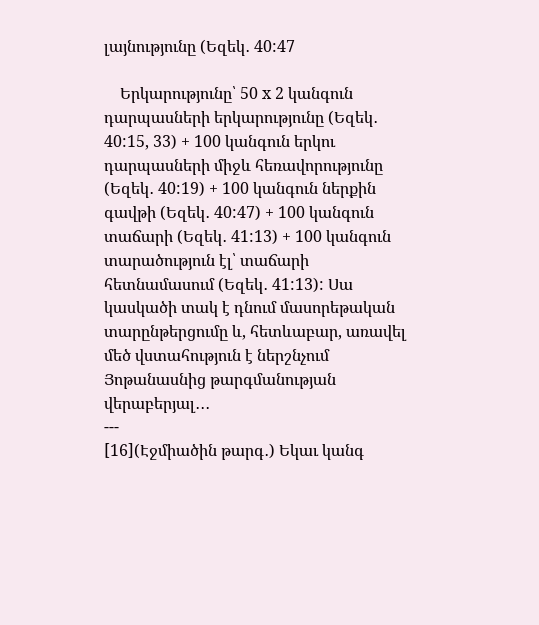լայնությունը (Եզեկ․ 40:47

    Երկարությունը՝ 50 x 2 կանգուն դարպասների երկարությունը (Եզեկ․ 40:15, 33) + 100 կանգուն երկու դարպասների միջև հեռավորությունը (Եզեկ․ 40:19) + 100 կանգուն ներքին գավթի (Եզեկ․ 40:47) + 100 կանգուն տաճարի (Եզեկ․ 41:13) + 100 կանգուն տարածություն էլ՝ տաճարի հետնամասում (Եզեկ․ 41:13): Սա կասկածի տակ է դնում մասորեթական տարընթերցումը և, հետևաբար, առավել մեծ վստահություն է ներշնչում Յոթանասնից թարգմանության վերաբերյալ․․․
---
[16](Էջմիածին թարգ․) Եկաւ կանգ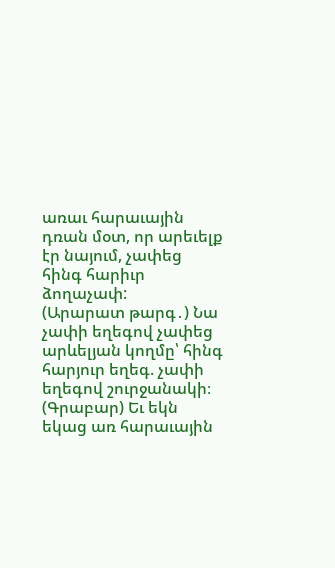առաւ հարաւային դռան մօտ, որ արեւելք էր նայում, չափեց հինգ հարիւր ձողաչափ:
(Արարատ թարգ․) Նա չափի եղեգով չափեց արևելյան կողմը՝ հինգ հարյուր եղեգ. չափի եղեգով շուրջանակի։
(Գրաբար) Եւ եկն եկաց առ հարաւային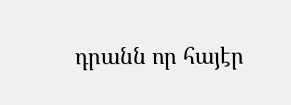դրանն որ հայէր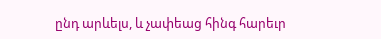ընդ արևելս, և չափեաց հինգ հարեւր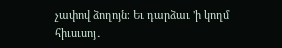չափով ձողոյն։ Եւ դարձաւ 'ի կողմ հիւսւսոյ․